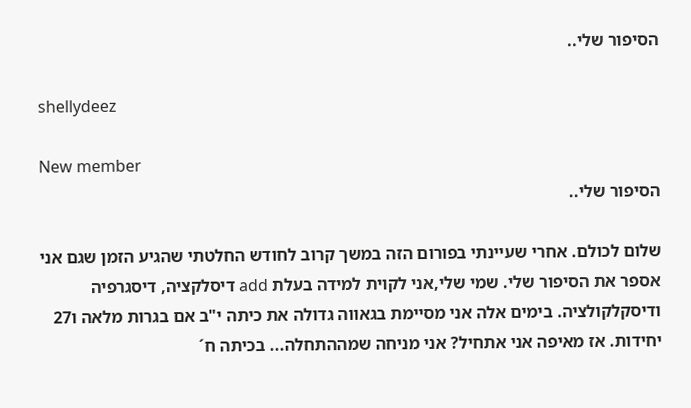הסיפור שלי..

shellydeez

New member
הסיפור שלי..

שלום לכולם. אחרי שעיינתי בפורום הזה במשך קרוב לחודש החלטתי שהגיע הזמן שגם אני אספר את הסיפור שלי. שמי שלי,אני לקוית למידה בעלת add דיסלקציה, דיסגרפיה ודיסקלקולציה. בימים אלה אני מסיימת בגאווה גדולה את כיתה י"ב אם בגרות מלאה ו27 יחידות. אז מאיפה אני אתחיל? אני מניחה שמההתחלה... בכיתה ח´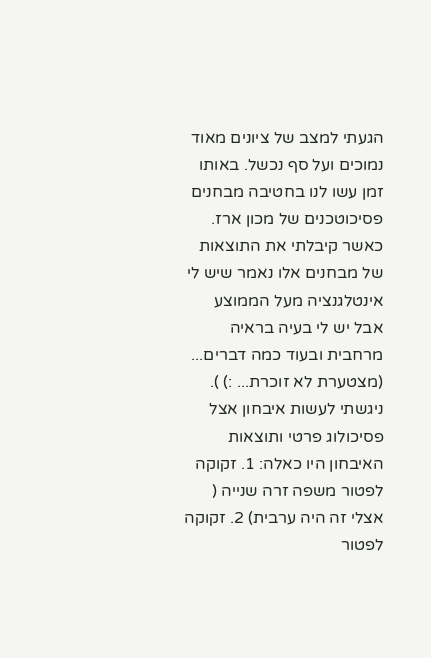הגעתי למצב של ציונים מאוד נמוכים ועל סף נכשל. באותו זמן עשו לנו בחטיבה מבחנים פסיכוטכנים של מכון ארז. כאשר קיבלתי את התוצאות של מבחנים אלו נאמר שיש לי אינטלגנציה מעל הממוצע אבל יש לי בעיה בראיה מרחבית ובעוד כמה דברים... (מצטערת לא זוכרת... :) ). ניגשתי לעשות איבחון אצל פסיכולוג פרטי ותוצאות האיבחון היו כאלה: 1. זקוקה לפטור משפה זרה שנייה ( אצלי זה היה ערבית) 2. זקוקה לפטור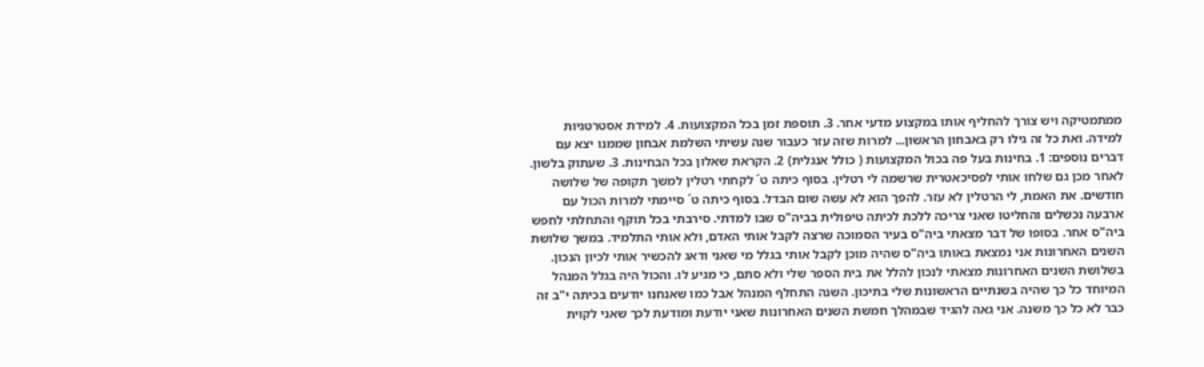ממתמטיקה ויש צורך להחליף אותו במקצוע מדעי אחר. 3. תוספת זמן בכל המקצועות. 4. למידת אסטרטגיות למידה. ואת כל זה גילו רק באבחון הראשון... למרות שזה עזר כעבור שנה עשיתי השלמת אבחון שממנו יצא עם דברים נוספים: 1. בחינות בעל פה בכול המקצועות ( כולל אנגלית) 2. הקראת שאלון בכל הבחינות. 3. שעתוק בלשון. לאחר מכן גם שלחו אותי לפסיכאטרית שרשמה לי רטלין. בסוף כיתה ט´ לקחתי רטלין למשך תקופה של שלושה חודשים. את האמת, לי הרטלין לא עזר. להפך הוא לא עשה שום הבדל. בסוף כיתה ט´ סיימתי למרות הכול עם ארבעה נכשלים והחליטו שאני צריכה ללכת לכיתה טיפולית בביה"ס שבו למדתי. סירבתי בכל תוקף והתחלתי לחפש ביה"ס אחר. בסופו של דבר מצאתי ביה"ס בעיר הסמוכה שרצה לקבל אותי האדם, ולא אותי התלמיד. במשך שלושת השנים האחרונות אני נמצאת באותו ביה"ס שהיה מוכן לקבל אותי בגלל מי שאני ודאג להכשיר אותי לכיון הנכון. בשלושת השנים האחרונות מצאתי לנכון להלל את בית הספר שלי ולא סתם, כי מגיע לו. והכול היה בגלל המנהל המיוחד כל כך שהיה בשנתיים הראשונות שלי בתיכון. השנה התחלף המנהל אבל כמו שאנחנו יודעים בכיתה י"ב זה כבר לא כל כך משנה. אני גאה להגיד שבמהלך חמשת השנים האחרונות שאני יודעת ומודעת לכך שאני לקוית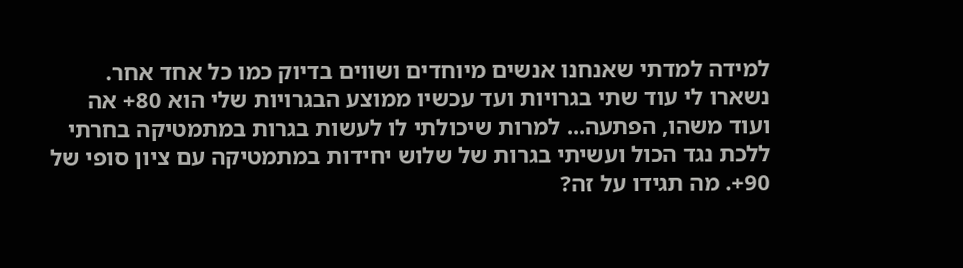למידה למדתי שאנחנו אנשים מיוחדים ושווים בדיוק כמו כל אחד אחר. נשארו לי עוד שתי בגרויות ועד עכשיו ממוצע הבגרויות שלי הוא 80+ אה ועוד משהו, הפתעה... למרות שיכולתי לו לעשות בגרות במתמטיקה בחרתי ללכת נגד הכול ועשיתי בגרות של שלוש יחידות במתמטיקה עם ציון סופי של 90+. מה תגידו על זה?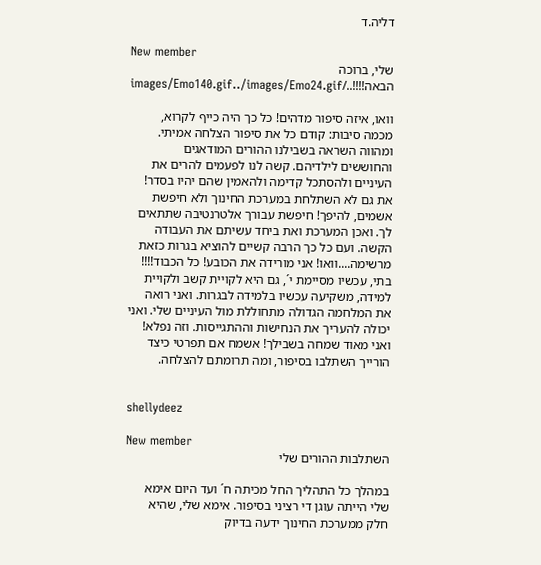דליה.ד

New member
שלי, ברוכה הבאה!!!!../images/Emo140.gif../images/Emo24.gif

וואו, איזה סיפור מדהים! כל כך היה כייף לקרוא, מכמה סיבות: קודם כל את סיפור הצלחה אמיתי. ומהווה השראה בשבילנו ההורים המודאגים והחוששים לילדיהם. קשה לנו לפעמים להרים את העיניים ולהסתכל קדימה ולהאמין שהם יהיו בסדר! את גם לא השתלחת במערכת החינוך ולא חיפשת אשמים, להיפך! חיפשת עבורך אלטרנטיבה שתתאים לך. ואכן המערכת ואת ביחד עשיתם את העבודה הקשה. ועם כל כך הרבה קשיים להוציא בגרות כזאת מרשימה....וואו! אני מורידה את הכובע! כל הכבוד!!!! בתי, עכשיו מסיימת י´, גם היא לקויית קשב ולקויית למידה, משקיעה עכשיו בלמידה לבגרות. ואני רואה את המלחמה הגדולה מתחוללת מול העיניים שלי. ואני יכולה להעריך את הנחישות וההתגייסות. וזה נפלא! ואני מאוד שמחה בשבילך! אשמח אם תפרטי כיצד הורייך השתלבו בסיפור, ומה תרומתם להצלחה.


shellydeez

New member
השתלבות ההורים שלי

במהלך כל התהליך החל מכיתה ח´ ועד היום אימא שלי הייתה עוגן די רציני בסיפור. אימא שלי, שהיא חלק ממערכת החינוך ידעה בדיוק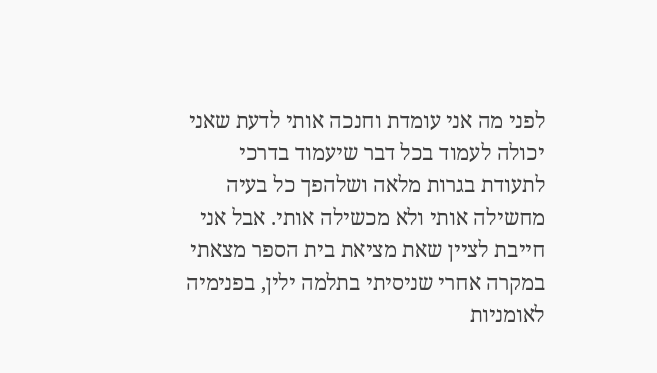לפני מה אני עומדת וחנכה אותי לדעת שאני יכולה לעמוד בכל דבר שיעמוד בדרכי לתעודת בגרות מלאה ושלהפך כל בעיה מחשילה אותי ולא מכשילה אותי. אבל אני חייבת לציין שאת מציאת בית הספר מצאתי במקרה אחרי שניסיתי בתלמה ילין, בפנימיה לאומניות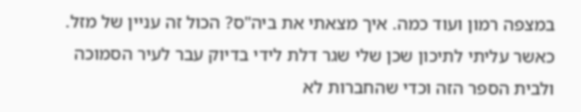במצפה רמון ועוד כמה. איך מצאתי את ביה"ס? הכול זה עניין של מזל. כאשר עליתי לתיכון שכן שלי שגר דלת לידי בדיוק עבר לעיר הסמוכה ולבית הספר הזה וכדי שהחברות לא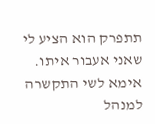תתפרק הוא הציע לי שאני אעבור איתו. אימא לשי התקשרה למנהל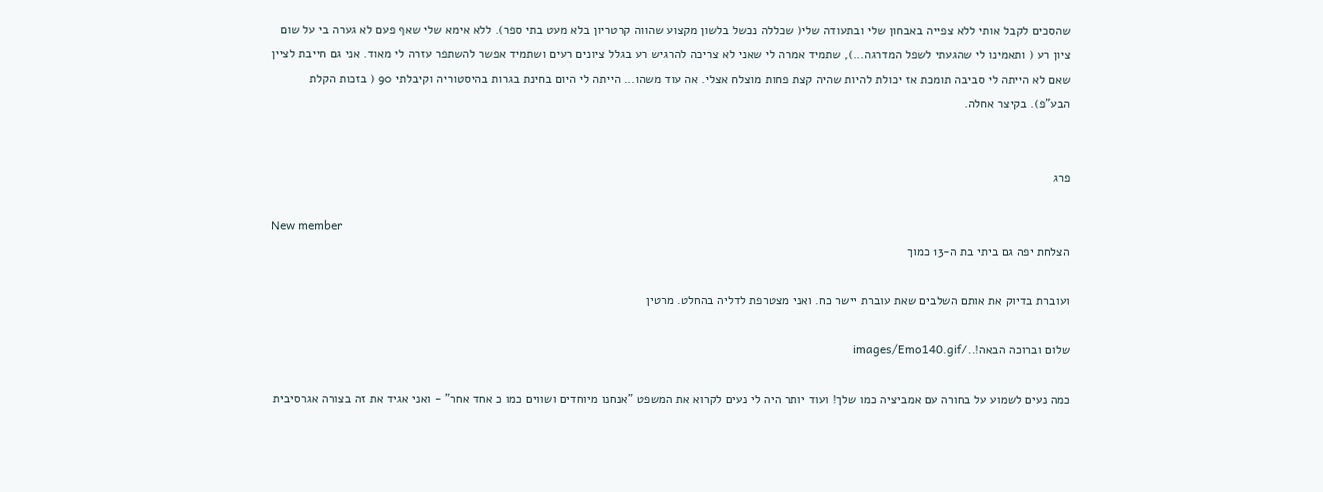שהסכים לקבל אותי ללא צפייה באבחון שלי ובתעודה שלי( שכללה נכשל בלשון מקצוע שהווה קרטריון בלא מעט בתי ספר). ללא אימא שלי שאף פעם לא גערה בי על שום ציון רע ( ותאמינו לי שהגעתי לשפל המדרגה...), שתמיד אמרה לי שאני לא צריכה להרגיש רע בגלל ציונים רעים ושתמיד אפשר להשתפר עזרה לי מאוד. אני גם חייבת לציין שאם לא הייתה לי סביבה תומכת אז יכולת להיות שהיה קצת פחות מוצלח אצלי. אה עוד משהו... הייתה לי היום בחינת בגרות בהיסטוריה וקיבלתי 90 ( בזכות הקלת הבע"פ). בקיצר אחלה.


פרג

New member
הצלחת יפה גם ביתי בת ה-13 כמוך

ועוברת בדיוק את אותם השלבים שאת עוברת יישר כח. ואני מצטרפת לדליה בהחלט. מרטין

שלום וברוכה הבאה!../images/Emo140.gif

כמה נעים לשמוע על בחורה עם אמביציה כמו שלך! ועוד יותר היה לי נעים לקרוא את המשפט "אנחנו מיוחדים ושווים כמו כ אחד אחר" - ואני אגיד את זה בצורה אגרסיבית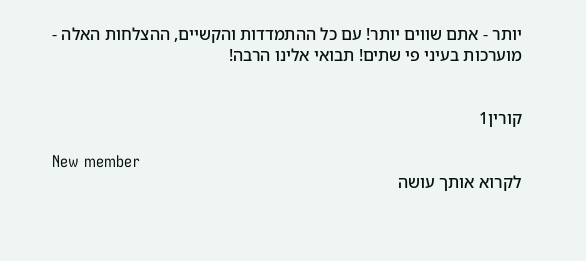יותר - אתם שווים יותר! עם כל ההתמדדות והקשיים, ההצלחות האלה - מוערכות בעיני פי שתים! תבואי אלינו הרבה!


קורין1

New member
לקרוא אותך עושה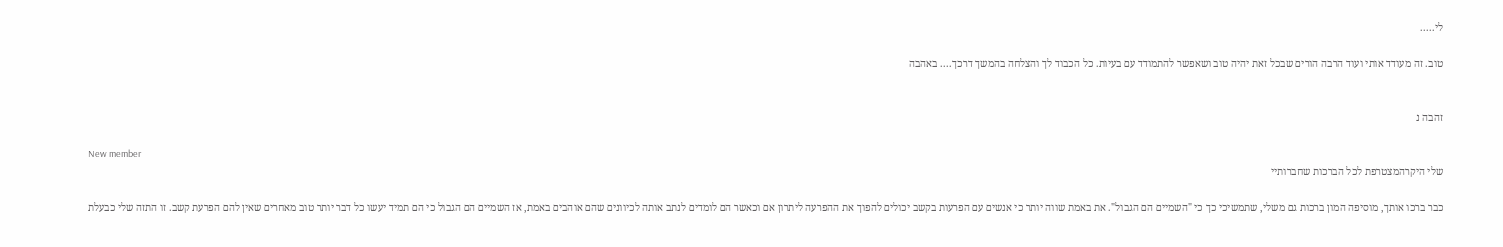לי.....

טוב. זה מעודד אותי ועוד הרבה הורים שבכל זאת יהיה טוב ושאפשר להתמודד עם בעיות. כל הכבוד לך והצלחה בהמשך דרכך.... באהבה


זהבה נ

New member
שלי היקרהמצטרפת לכל הברכות שחברותיי

כבר ברכו אותך, מוסיפה המון ברכות גם משלי, שתמשיכי כך כי "השמיים הם הגבול". את באמת שווה יותר כי אנשים עם הפרעות בקשב יכולים להפוך את ההפרעה ליתרון אם וכאשר הם לומדים לנתב אותה לכיוונים שהם אוהבים באמת, אז השמיים הם הגבול כי הם תמיד יעשו כל דבר יותר טוב מאחרים שאין להם הפרעת קשב. זו התזה שלי כבעלת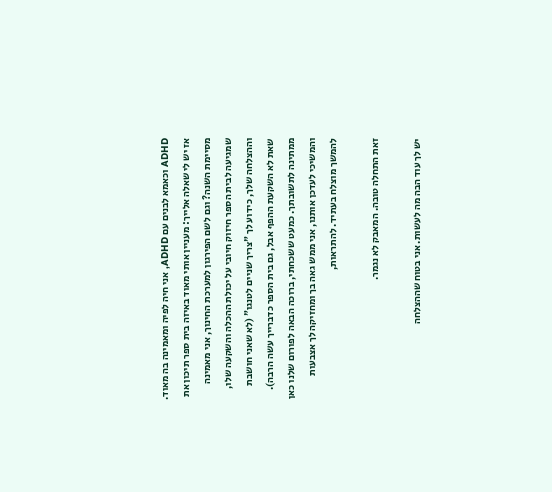ADHD וכאמא לבנים עם ADHD, אני חיה לפיה ומאמינה בה מאוד. אז יש לי שאלה אלייך: מעניין אותי מאוד באיזה בית ספר תיכון את מסיימת השנה? וגם לשם הפירגון למערכת החינוך, אני מאמינה שמגיעה לבית הספר חיזוק חיובי על יכולת ההכלה והשקעה שלו, וההצלחה שלך, כידוע לך "צריך שניים לטנגו" (לא שאני חושבת שאת לא השקעת ההפף אבל, גם בית הספר כדברייך עשה הרבה). ממתינה לתשובתך. כמעט ששכחתי, ברוכה הבאה לפורום שלנו כאן והמשיכי לעדכן אותנו, אני ממש גאה בך ומחזיקה לך אצבעות להמשך מוצלח בעתיד. להתראות,

זאת התחלה טובה. המאבק לא נגמר.

יש לך עוד הבה מה לעשות. אני בטוח שההצלחה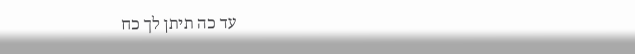עד כה תיתן לך כח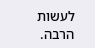לעשות הרבה.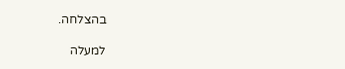בהצלחה.

למעלה